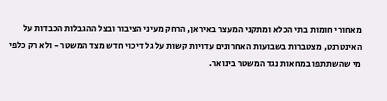מאחורי חומות בתי הכלא ומתקני המעצר באיראן, הרחק מעיני הציבור ובצל ההגבלות הכבדות על האינטרנט, מצטברות בשבועות האחרונים עדויות קשות על גל דיכוי חדש מצד המשטר - ולא רק כלפי מי שהשתתפו במחאות נגד המשטר בינואר.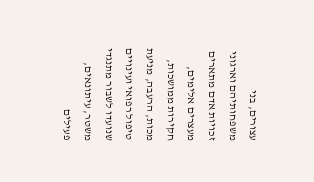עצורים, בני משפחותיהם וארגוני זכויות אדם מתארים מעצרים אלימים, חקירות ממושכות, מכות, הרעבה, מניעת טיפול רפואי ועינויים שנועדו לשבור מתנגדי משטר, עיתונאים, פעילים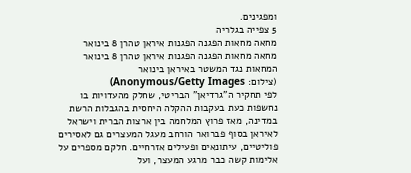ומפגינים.
5 צפייה בגלריה
מחאה מחאות הפגנה הפגנות איראן טהרן 8 בינואר
מחאה מחאות הפגנה הפגנות איראן טהרן 8 בינואר
המחאות נגד המשטר באיראן בינואר
(צילום: Anonymous/Getty Images)
לפי תחקיר ה"גרדיאן" הבריטי, שחלק מהעדויות בו נחשפות כעת בעקבות ההקלה היחסית בהגבלות הרשת במדינה, מאז פרוץ המלחמה בין ארצות הברית וישראל לאיראן בסוף פברואר הורחב מעגל המעצרים גם לאסירים פוליטיים, עיתונאים ופעילים אזרחיים. חלקם מספרים על אלימות קשה כבר מרגע המעצר, ועל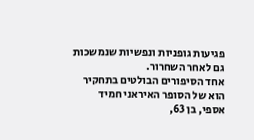פגיעות גופניות ונפשיות שנמשכות גם לאחר השחרור.
אחד הסיפורים הבולטים בתחקיר הוא של הסופר האיראני חמיד אספי, בן 63,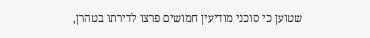שטוען כי סוכני מודיעין חמושים פרצו לדירתו בטהרן,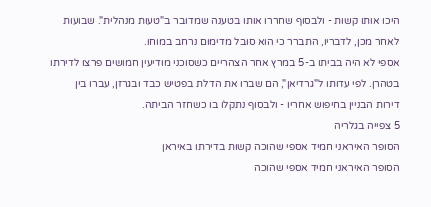היכו אותו קשות - ולבסוף שחררו אותו בטענה שמדובר ב"טעות מנהלית". שבועות לאחר מכן, לדבריו, התברר כי הוא סובל מדימום נרחב במוחו.
אספי לא היה בביתו ב-5 במרץ אחר הצהריים כשסוכני מודיעין חמושים פרצו לדירתו בטהרן. לפי עדותו ל"גרדיאן", הם שברו את הדלת בפטיש כבד ובגרזן, עברו בין דירות הבניין בחיפוש אחריו - ולבסוף נתקלו בו כשחזר הביתה.
5 צפייה בגלריה
הסופר האיראני חמיד אספי שהוכה קשות בדירתו באיראן
הסופר האיראני חמיד אספי שהוכה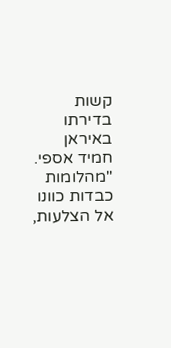קשות בדירתו באיראן
חמיד אספי. "מהלומות כבדות כוונו אל הצלעות,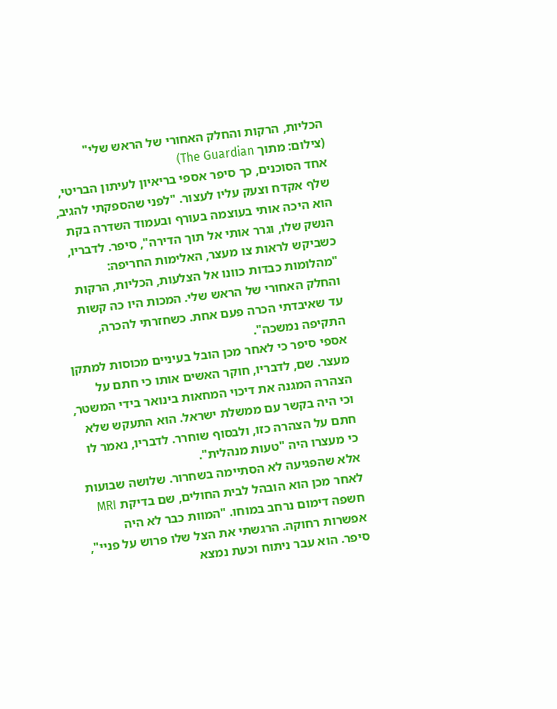הכליות, הרקות והחלק האחורי של הראש שלי"
(צילום: מתוך The Guardian)
אחד הסוכנים, כך סיפר אספי בריאיון לעיתון הבריטי, שלף אקדח וצעק עליו לעצור. "לפני שהספקתי להגיב, הוא היכה אותי בעוצמה בעורף ובעמוד השדרה בקת הנשק שלו, וגרר אותי אל תוך הדירה", סיפר. לדבריו, כשביקש לראות צו מעצר, האלימות החריפה: "מהלומות כבדות כוונו אל הצלעות, הכליות, הרקות והחלק האחורי של הראש שלי. המכות היו כה קשות עד שאיבדתי הכרה פעם אחת. כשחזרתי להכרה, התקיפה נמשכה".
אספי סיפר כי לאחר מכן הובל בעיניים מכוסות למתקן מעצר. שם, לדבריו, חוקר האשים אותו כי חתם על הצהרה המגנה את דיכוי המחאות בינואר בידי המשטר, וכי היה בקשר עם ממשלת ישראל. הוא התעקש שלא חתם על הצהרה כזו, ולבסוף שוחרר. לדבריו, נאמר לו כי מעצרו היה "טעות מנהלית".
אלא שהפגיעה לא הסתיימה בשחרור. שלושה שבועות לאחר מכן הוא הובהל לבית החולים, שם בדיקת MRI חשפה דימום נרחב במוחו. "המוות כבר לא היה אפשרות רחוקה. הרגשתי את הצל שלו פרוש על פניי", סיפר. הוא עבר ניתוח וכעת נמצא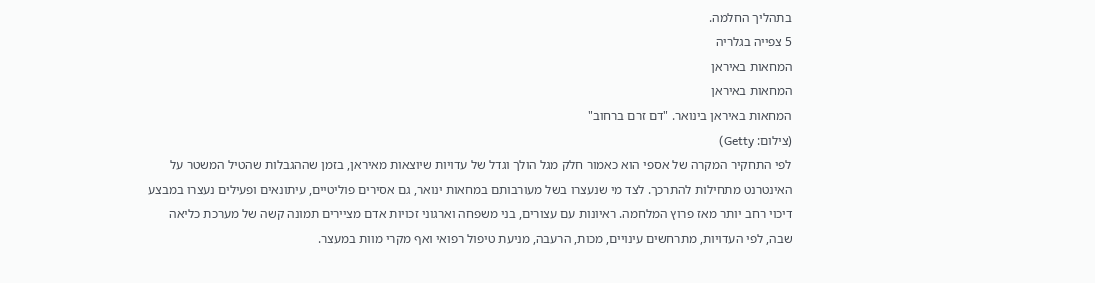בתהליך החלמה.
5 צפייה בגלריה
המחאות באיראן
המחאות באיראן
המחאות באיראן בינואר. "דם זרם ברחוב"
(צילום: Getty)
לפי התחקיר המקרה של אספי הוא כאמור חלק מגל הולך וגדל של עדויות שיוצאות מאיראן, בזמן שההגבלות שהטיל המשטר על האינטרנט מתחילות להתרכך. לצד מי שנעצרו בשל מעורבותם במחאות ינואר, גם אסירים פוליטיים, עיתונאים ופעילים נעצרו במבצע דיכוי רחב יותר מאז פרוץ המלחמה. ראיונות עם עצורים, בני משפחה וארגוני זכויות אדם מציירים תמונה קשה של מערכת כליאה שבה, לפי העדויות, מתרחשים עינויים, מכות, הרעבה, מניעת טיפול רפואי ואף מקרי מוות במעצר.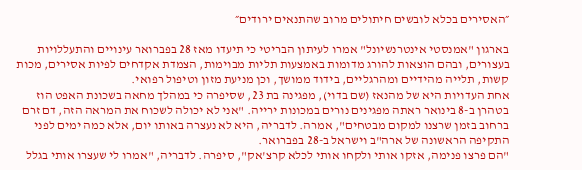״האסירים בכלא לובשים חיתולים מרוב שהתנאים ירודים״

בארגון "אמנסטי אינטרנשיונל" אמרו לעיתון הבריטי כי תיעדו מאז 28 בפברואר עינויים והתעללויות בעצורים, ובהם הוצאות להורג מדומות באמצעות תליות מבוימות, הצמדת אקדחים לפיות אסירים, מכות קשות, תלייה מהידיים ומהרגליים, בידוד ממושך, וכן מניעת מזון וטיפול רפואי.
אחת העדויות היא של מהנאז (שם בדוי), מפגינה בת 23, שסיפרה כי במהלך מחאה בשכונת האפט הוז בטהרן ב-8 בינואר ראתה מפגינים נורים במכונות ירייה. "אני לא יכולה לשכוח את המראה הזה, דם זרם ברחוב בזמן שרצנו למקום מבטחים", אמרה. לדבריה, היא לא נעצרה באותו יום, אלא כמה ימים לפני התקיפה הראשונה של ארה"ב וישראל ב-28 בפברואר.
"הם פרצו פנימה, אזקו אותי ולקחו אותי לכלא קרצ'אק", סיפרה. לדבריה, "אמרו לי שעצרו אותי בגלל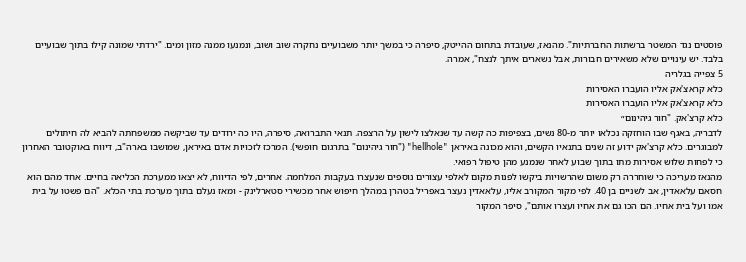פוסטים נגד המשטר ברשתות החברתיות". מהנאז, שעובדת בתחום ההייטק, סיפרה כי במשך יותר משבועיים נחקרה שוב ושוב, ונמנעו ממנה מזון ומים. "ירדתי שמונה קילו בתוך שבועיים בלבד. יש עינויים שלא משאירים חבורות, אבל נשארים איתך לנצח", אמרה.
5 צפייה בגלריה
כלא קראצ'אק אליו הועברו האסירות
כלא קראצ'אק אליו הועברו האסירות
כלא קרצ'אק. "חור גיהינום״
לדבריה, באגף שבו הוחזקה נכלאו יותר מ-80 נשים, בצפיפות כה קשה עד שנאלצו לישון על הרצפה. תנאי התברואה, סיפרה, היו כה ירודים עד שביקשה ממשפחתה להביא לה חיתולים למבוגרים. כלא קרצ'אק ידוע זה שנים בתנאיו הקשים, והוא מכונה באיראן "hellhole" ("חור גיהינום" בתרגום חופשי). המרכז לזכויות אדם באיראן, שמושבו בארה"ב, דיווח באוקטובר האחרון כי לפחות שלוש אסירות מתו בתוך שבוע לאחר שנמנע מהן טיפול רפואי.
מהנאז מעריכה כי שוחררה רק משום שהרשויות ביקשו לפנות מקום לאלפי עצורים נוספים שנעצרו בעקבות המלחמה. אחרים, לפי הדיווח, לא יצאו ממערכת הכליאה בחיים. אחד מהם הוא חסאם עלאאדין, אב לשניים בן 40. לפי מקור המקורב אליו, עלאאדין נעצר באפריל בטהרן במהלך חיפוש אחר מכשירי סטארלינק - ומאז נעלם בתוך מערכת בתי הכלא. "הם פשטו על בית אמו ועל בית אחיו. הם הכו גם את אחיו ועצרו אותם", סיפר המקור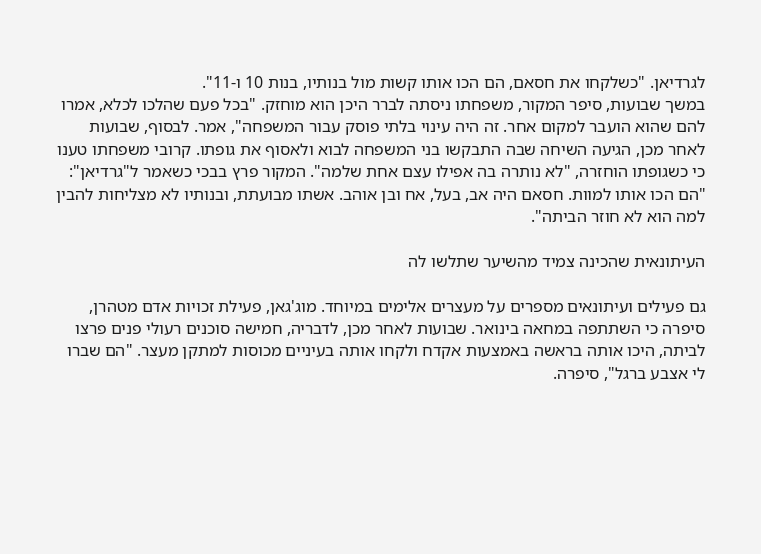לגרדיאן. "כשלקחו את חסאם, הם הכו אותו קשות מול בנותיו, בנות 10 ו-11".
במשך שבועות, סיפר המקור, משפחתו ניסתה לברר היכן הוא מוחזק. "בכל פעם שהלכו לכלא, אמרו להם שהוא הועבר למקום אחר. זה היה עינוי בלתי פוסק עבור המשפחה", אמר. לבסוף, שבועות לאחר מכן, הגיעה השיחה שבה התבקשו בני המשפחה לבוא ולאסוף את גופתו. קרובי משפחתו טענו כי כשגופתו הוחזרה, "לא נותרה בה אפילו עצם אחת שלמה". המקור פרץ בבכי כשאמר ל"גרדיאן": "הם הכו אותו למוות. חסאם היה אב, בעל, אח ובן אוהב. אשתו מבועתת, ובנותיו לא מצליחות להבין למה הוא לא חוזר הביתה".

העיתונאית שהכינה צמיד מהשיער שתלשו לה

גם פעילים ועיתונאים מספרים על מעצרים אלימים במיוחד. מוג'גאן, פעילת זכויות אדם מטהרן, סיפרה כי השתתפה במחאה בינואר. שבועות לאחר מכן, לדבריה, חמישה סוכנים רעולי פנים פרצו לביתה, היכו אותה בראשה באמצעות אקדח ולקחו אותה בעיניים מכוסות למתקן מעצר. "הם שברו לי אצבע ברגל", סיפרה.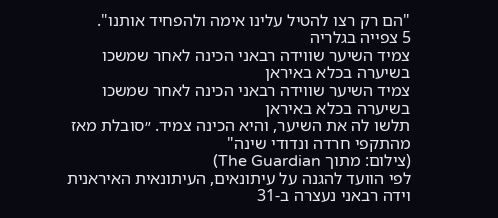"הם רק רצו להטיל עלינו אימה ולהפחיד אותנו".
5 צפייה בגלריה
צמיד השיער שווידה רבאני הכינה לאחר שמשכו בשיערה בכלא באיראן
צמיד השיער שווידה רבאני הכינה לאחר שמשכו בשיערה בכלא באיראן
תלשו לה את השיער, והיא הכינה צמיד. ״סובלת מאז מהתקפי חרדה ונדודי שינה"
(צילום: מתוך The Guardian)
לפי הוועד להגנה על עיתונאים, העיתונאית האיראנית וידה רבאני נעצרה ב-31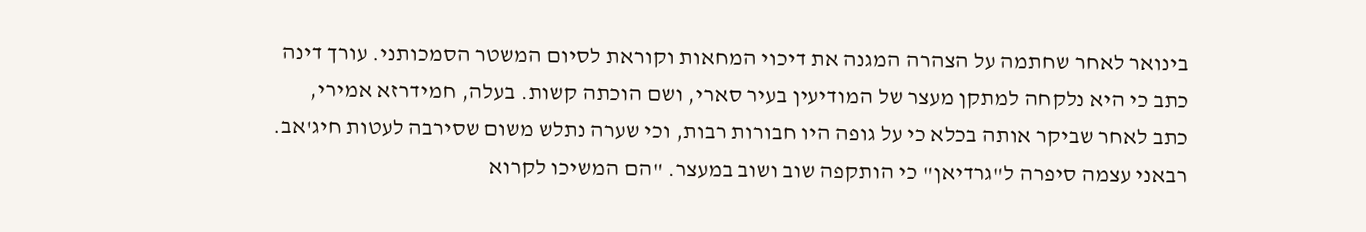בינואר לאחר שחתמה על הצהרה המגנה את דיכוי המחאות וקוראת לסיום המשטר הסמכותני. עורך דינה כתב כי היא נלקחה למתקן מעצר של המודיעין בעיר סארי, ושם הוכתה קשות. בעלה, חמידרזא אמירי, כתב לאחר שביקר אותה בכלא כי על גופה היו חבורות רבות, וכי שערה נתלש משום שסירבה לעטות חיג'אב.
רבאני עצמה סיפרה ל"גרדיאן" כי הותקפה שוב ושוב במעצר. "הם המשיכו לקרוא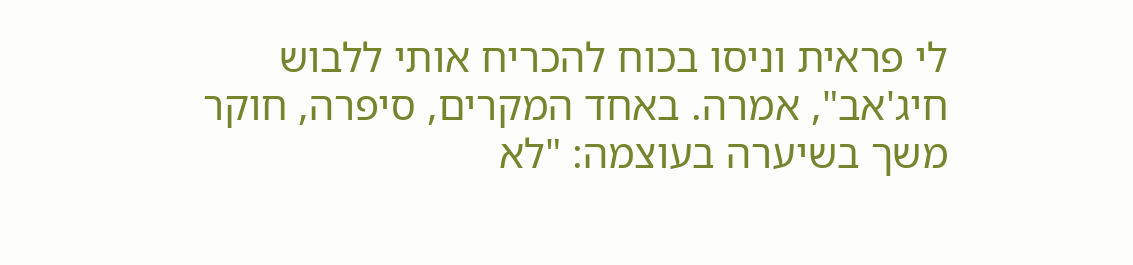לי פראית וניסו בכוח להכריח אותי ללבוש חיג'אב", אמרה. באחד המקרים, סיפרה, חוקר משך בשיערה בעוצמה: "לא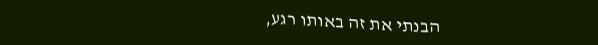הבנתי את זה באותו רגע,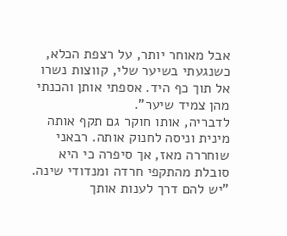אבל מאוחר יותר, על רצפת הכלא, כשנגעתי בשיער שלי, קווצות נשרו אל תוך כף היד. אספתי אותן והכנתי מהן צמיד שיער".
לדבריה, אותו חוקר גם תקף אותה מינית וניסה לחנוק אותה. רבאני שוחררה מאז, אך סיפרה כי היא סובלת מהתקפי חרדה ומנדודי שינה. "יש להם דרך לענות אותך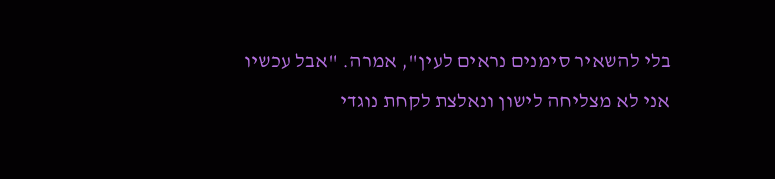בלי להשאיר סימנים נראים לעין", אמרה. "אבל עכשיו אני לא מצליחה לישון ונאלצת לקחת נוגדי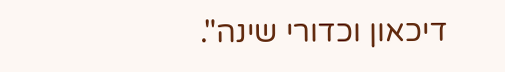דיכאון וכדורי שינה".